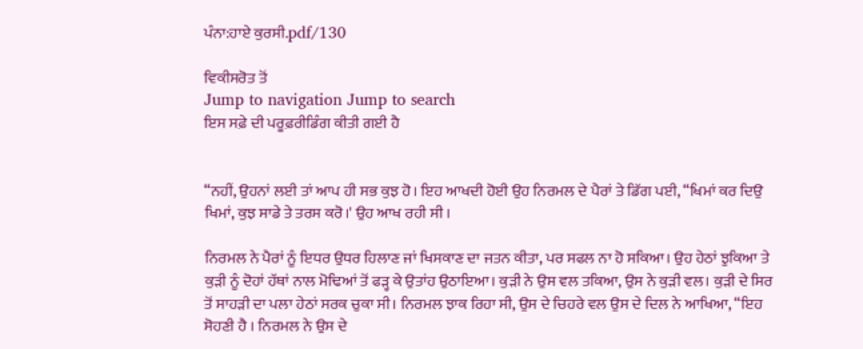ਪੰਨਾ:ਹਾਏ ਕੁਰਸੀ.pdf/130

ਵਿਕੀਸਰੋਤ ਤੋਂ
Jump to navigation Jump to search
ਇਸ ਸਫ਼ੇ ਦੀ ਪਰੂਫ਼ਰੀਡਿੰਗ ਕੀਤੀ ਗਈ ਹੈ


“ਨਹੀਂ, ਉਹਨਾਂ ਲਈ ਤਾਂ ਆਪ ਹੀ ਸਭ ਕੁਝ ਹੋ। ਇਹ ਆਖਦੀ ਹੋਈ ਉਹ ਨਿਰਮਲ ਦੇ ਪੈਰਾਂ ਤੇ ਡਿੱਗ ਪਈ, “ਖਿਮਾਂ ਕਰ ਦਿਉ ਖਿਮਾਂ, ਕੁਝ ਸਾਡੇ ਤੇ ਤਰਸ ਕਰੋ।' ਉਹ ਆਖ ਰਹੀ ਸੀ ।

ਨਿਰਮਲ ਨੇ ਪੈਰਾਂ ਨੂੰ ਇਧਰ ਉਧਰ ਹਿਲਾਣ ਜਾਂ ਖਿਸਕਾਣ ਦਾ ਜਤਨ ਕੀਤਾ, ਪਰ ਸਫਲ ਨਾ ਹੋ ਸਕਿਆ। ਉਹ ਹੇਠਾਂ ਝੁਕਿਆ ਤੇ ਕੁੜੀ ਨੂੰ ਦੋਹਾਂ ਹੱਥਾਂ ਨਾਲ ਮੋਢਿਆਂ ਤੋਂ ਫੜ੍ਹ ਕੇ ਉਤਾਂਹ ਉਠਾਇਆ। ਕੁੜੀ ਨੇ ਉਸ ਵਲ ਤਕਿਆ, ਉਸ ਨੇ ਕੁੜੀ ਵਲ। ਕੁੜੀ ਦੇ ਸਿਰ ਤੋਂ ਸਾਹੜੀ ਦਾ ਪਲਾ ਹੇਠਾਂ ਸਰਕ ਚੁਕਾ ਸੀ। ਨਿਰਮਲ ਝਾਕ ਰਿਹਾ ਸੀ, ਉਸ ਦੇ ਚਿਹਰੇ ਵਲ ਉਸ ਦੇ ਦਿਲ ਨੇ ਆਖਿਆ, “ਇਹ ਸੋਹਣੀ ਹੈ । ਨਿਰਮਲ ਨੇ ਉਸ ਦੇ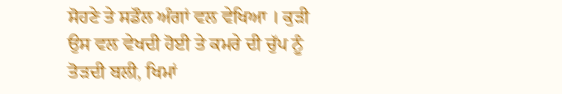ਸੋਹਣੇ ਤੇ ਸਡੌਲ ਅੰਗਾਂ ਵਲ ਵੇਖਿਆ । ਕੁੜੀ ਉਸ ਵਲ ਵੇਖਦੀ ਹੋਈ ਤੇ ਕਮਰੇ ਦੀ ਚੁੱਪ ਨੂੰ ਤੋੜਦੀ ਬਲੀ, ਖਿਮਾਂ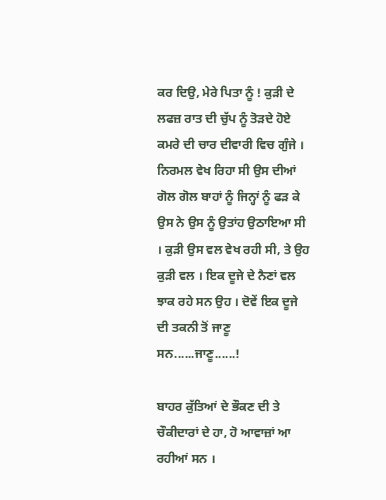ਕਰ ਦਿਉ, ਮੇਰੇ ਪਿਤਾ ਨੂੰ ! ਕੁੜੀ ਦੇ ਲਫਜ਼ ਰਾਤ ਦੀ ਚੁੱਪ ਨੂੰ ਤੋੜਦੇ ਹੋਏ ਕਮਰੇ ਦੀ ਚਾਰ ਦੀਵਾਰੀ ਵਿਚ ਗੁੰਜੇ । ਨਿਰਮਲ ਵੇਖ ਰਿਹਾ ਸੀ ਉਸ ਦੀਆਂ ਗੋਲ ਗੋਲ ਬਾਹਾਂ ਨੂੰ ਜਿਨ੍ਹਾਂ ਨੂੰ ਫੜ ਕੇ ਉਸ ਨੇ ਉਸ ਨੂੰ ਉਤਾਂਹ ਉਠਾਇਆ ਸੀ । ਕੁੜੀ ਉਸ ਵਲ ਵੇਖ ਰਹੀ ਸੀ, ਤੇ ਉਹ ਕੁੜੀ ਵਲ । ਇਕ ਦੂਜੇ ਦੇ ਨੈਣਾਂ ਵਲ ਝਾਕ ਰਹੇ ਸਨ ਉਹ । ਦੋਵੇਂ ਇਕ ਦੂਜੇ ਦੀ ਤਕਨੀ ਤੋਂ ਜਾਣੂ ਸਨ......ਜਾਣੂ......!

ਬਾਹਰ ਕੁੱਤਿਆਂ ਦੇ ਭੌਕਣ ਦੀ ਤੇ ਚੌਕੀਦਾਰਾਂ ਦੇ ਹਾ, ਹੋ ਆਵਾਜ਼ਾਂ ਆ ਰਹੀਆਂ ਸਨ ।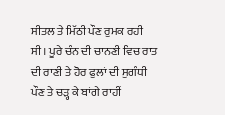ਸੀਤਲ ਤੇ ਮਿੱਠੀ ਪੌਣ ਰੁਮਕ ਰਹੀ ਸੀ। ਪੂਰੇ ਚੰਨ ਦੀ ਚਾਨਣੀ ਵਿਚ ਰਾਤ ਦੀ ਰਾਣੀ ਤੇ ਹੋਰ ਫੁਲਾਂ ਦੀ ਸੁਗੰਧੀ ਪੌਣ ਤੇ ਚੜ੍ਹ ਕੇ ਬਾਂਗੇ ਰਾਹੀਂ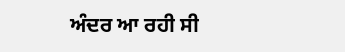ਅੰਦਰ ਆ ਰਹੀ ਸੀ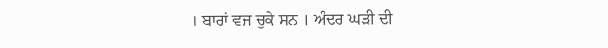। ਬਾਰਾਂ ਵਜ ਚੁਕੇ ਸਨ । ਅੰਦਰ ਘੜੀ ਦੀ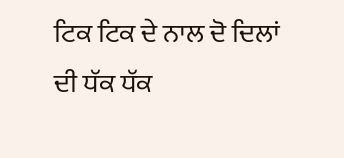ਟਿਕ ਟਿਕ ਦੇ ਨਾਲ ਦੋ ਦਿਲਾਂ ਦੀ ਧੱਕ ਧੱਕ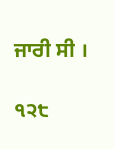ਜਾਰੀ ਸੀ ।

੧੨੮